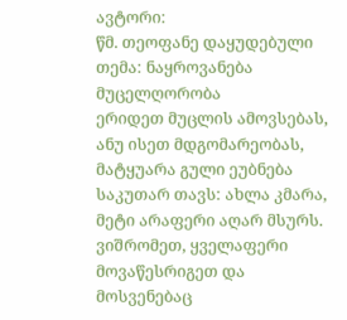ავტორი:
წმ. თეოფანე დაყუდებული
თემა: ნაყროვანება მუცელღორობა
ერიდეთ მუცლის ამოვსებას, ანუ ისეთ მდგომარეობას, მატყუარა გული ეუბნება საკუთარ თავს: ახლა კმარა, მეტი არაფერი აღარ მსურს. ვიშრომეთ, ყველაფერი მოვაწესრიგეთ და მოსვენებაც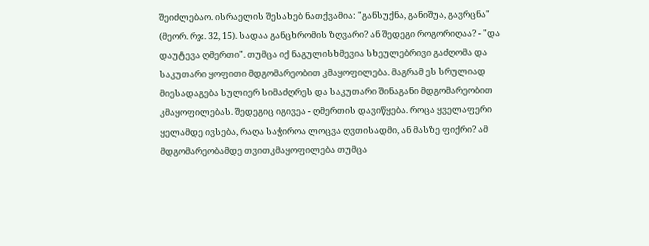შეიძლებაო. ისრაელის შესახებ ნათქვამია: "განსუქნა, განიშუა, გავრცნა" (მეორ. რჯ. 32, 15). სადაა განცხრომის ზღვარი? ან შედეგი როგორიღაა? - "და დაუტევა ღმერთი". თუმცა იქ ნაგულისხმევია სხეულებრივი გაძღომა და საკუთარი ყოფითი მდგომარეობით კმაყოფილება. მაგრამ ეს სრულიად მიესადაგება სულიერ სიმაძღრეს და საკუთარი შინაგანი მდგომარეობით კმაყოფილებას. შედეგიც იგივეა - ღმერთის დავიწყება. როცა ყველაფერი ყელამდე ივსება, რაღა საჭიროა ლოცვა ღვთისადმი, ან მასზე ფიქრი? ამ მდგომარეობამდე თვითკმაყოფილება თუმცა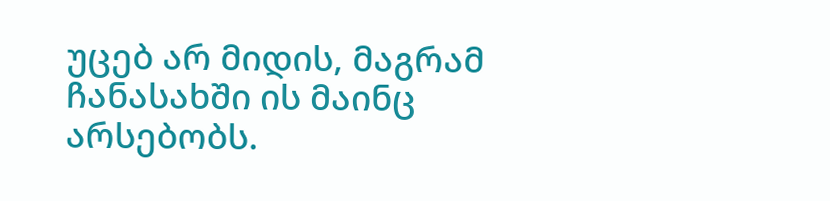უცებ არ მიდის, მაგრამ ჩანასახში ის მაინც არსებობს.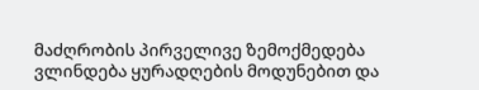მაძღრობის პირველივე ზემოქმედება ვლინდება ყურადღების მოდუნებით და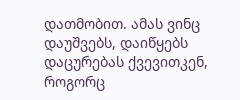დათმობით. ამას ვინც დაუშვებს, დაიწყებს დაცურებას ქვევითკენ, როგორც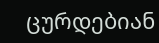ცურდებიან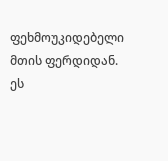ფეხმოუკიდებელი მთის ფერდიდან. ეს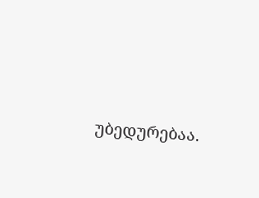უბედურებაა.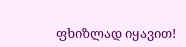ფხიზლად იყავით!